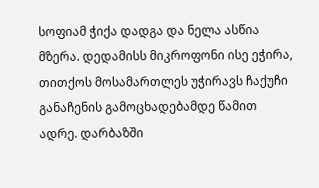სოფიამ ჭიქა დადგა და ნელა ასწია მზერა. დედამისს მიკროფონი ისე ეჭირა, თითქოს მოსამართლეს უჭირავს ჩაქუჩი განაჩენის გამოცხადებამდე წამით ადრე. დარბაზში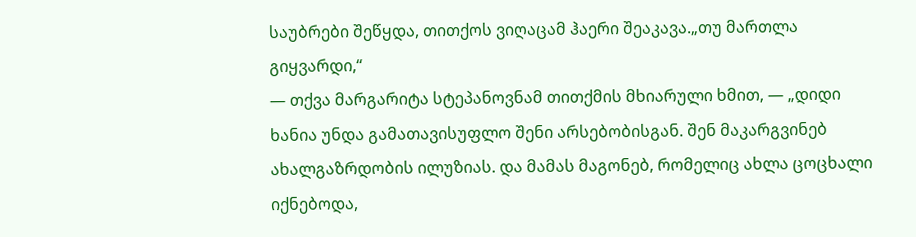საუბრები შეწყდა, თითქოს ვიღაცამ ჰაერი შეაკავა.„თუ მართლა გიყვარდი,“
— თქვა მარგარიტა სტეპანოვნამ თითქმის მხიარული ხმით, — „დიდი ხანია უნდა გამათავისუფლო შენი არსებობისგან. შენ მაკარგვინებ ახალგაზრდობის ილუზიას. და მამას მაგონებ, რომელიც ახლა ცოცხალი იქნებოდა,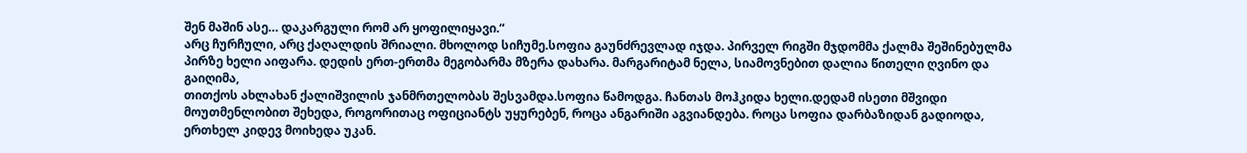შენ მაშინ ასე… დაკარგული რომ არ ყოფილიყავი.“
არც ჩურჩული, არც ქაღალდის შრიალი. მხოლოდ სიჩუმე.სოფია გაუნძრევლად იჯდა. პირველ რიგში მჯდომმა ქალმა შეშინებულმა პირზე ხელი აიფარა. დედის ერთ-ერთმა მეგობარმა მზერა დახარა. მარგარიტამ ნელა, სიამოვნებით დალია წითელი ღვინო და გაიღიმა,
თითქოს ახლახან ქალიშვილის ჯანმრთელობას შესვამდა.სოფია წამოდგა. ჩანთას მოჰკიდა ხელი.დედამ ისეთი მშვიდი მოუთმენლობით შეხედა, როგორითაც ოფიციანტს უყურებენ, როცა ანგარიში აგვიანდება. როცა სოფია დარბაზიდან გადიოდა, ერთხელ კიდევ მოიხედა უკან.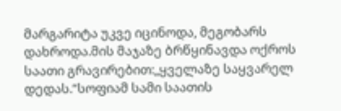მარგარიტა უკვე იცინოდა, მეგობარს დახროდა.მის მაჯაზე ბრწყინავდა ოქროს საათი გრავირებით:„ყველაზე საყვარელ დედას.“სოფიამ სამი საათის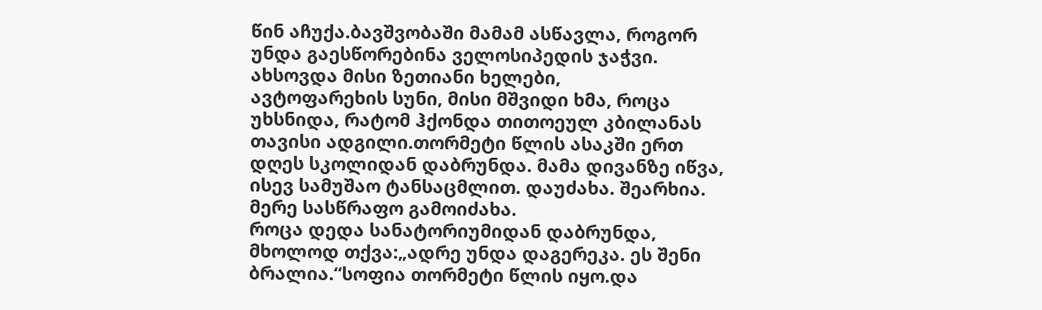წინ აჩუქა.ბავშვობაში მამამ ასწავლა, როგორ უნდა გაესწორებინა ველოსიპედის ჯაჭვი. ახსოვდა მისი ზეთიანი ხელები,
ავტოფარეხის სუნი, მისი მშვიდი ხმა, როცა უხსნიდა, რატომ ჰქონდა თითოეულ კბილანას თავისი ადგილი.თორმეტი წლის ასაკში ერთ დღეს სკოლიდან დაბრუნდა. მამა დივანზე იწვა, ისევ სამუშაო ტანსაცმლით. დაუძახა. შეარხია. მერე სასწრაფო გამოიძახა.
როცა დედა სანატორიუმიდან დაბრუნდა, მხოლოდ თქვა:„ადრე უნდა დაგერეკა. ეს შენი ბრალია.“სოფია თორმეტი წლის იყო.და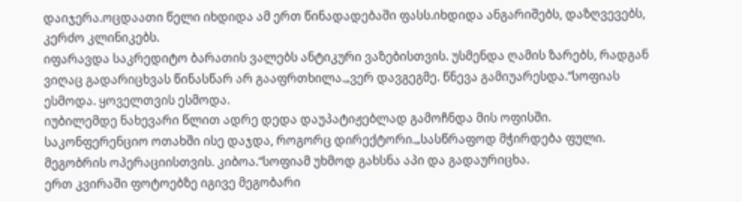დაიჯერა.ოცდაათი წელი იხდიდა ამ ერთ წინადადებაში ფასს.იხდიდა ანგარიშებს, დაზღვევებს, კერძო კლინიკებს.
იფარავდა საკრედიტო ბარათის ვალებს ანტიკური ვაზებისთვის. უსმენდა ღამის ზარებს, რადგან ვიღაც გადარიცხვას წინასწარ არ გააფრთხილა.„ვერ დავგეგმე. წნევა გამიუარესდა.“სოფიას ესმოდა. ყოველთვის ესმოდა.
იუბილემდე ნახევარი წლით ადრე დედა დაუპატიჟებლად გამოჩნდა მის ოფისში. საკონფერენციო ოთახში ისე დაჯდა, როგორც დირექტორი.„სასწრაფოდ მჭირდება ფული. მეგობრის ოპერაციისთვის. კიბოა.“სოფიამ უხმოდ გახსნა აპი და გადაურიცხა.
ერთ კვირაში ფოტოებზე იგივე მეგობარი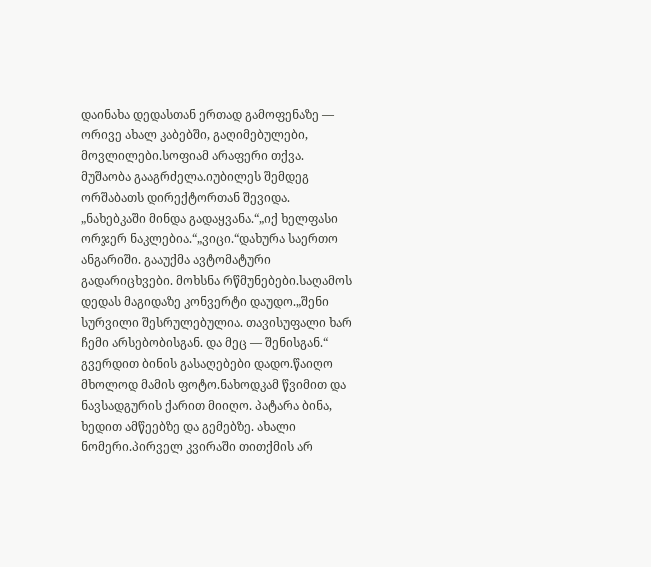დაინახა დედასთან ერთად გამოფენაზე — ორივე ახალ კაბებში, გაღიმებულები, მოვლილები.სოფიამ არაფერი თქვა. მუშაობა გააგრძელა.იუბილეს შემდეგ ორშაბათს დირექტორთან შევიდა.
„ნახებკაში მინდა გადაყვანა.“„იქ ხელფასი ორჯერ ნაკლებია.“„ვიცი.“დახურა საერთო ანგარიში. გააუქმა ავტომატური გადარიცხვები. მოხსნა რწმუნებები.საღამოს დედას მაგიდაზე კონვერტი დაუდო.„შენი სურვილი შესრულებულია. თავისუფალი ხარ ჩემი არსებობისგან. და მეც — შენისგან.“
გვერდით ბინის გასაღებები დადო.წაიღო მხოლოდ მამის ფოტო.ნახოდკამ წვიმით და ნავსადგურის ქარით მიიღო. პატარა ბინა, ხედით ამწეებზე და გემებზე. ახალი ნომერი.პირველ კვირაში თითქმის არ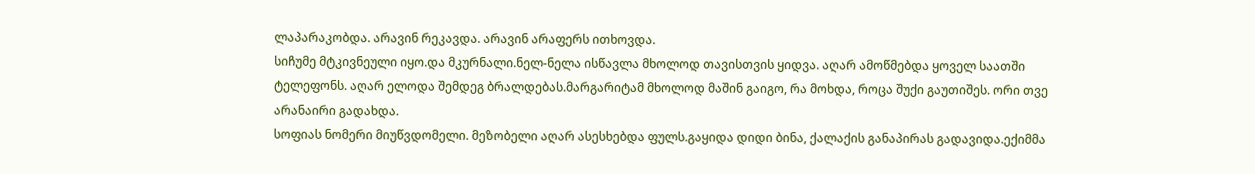ლაპარაკობდა. არავინ რეკავდა. არავინ არაფერს ითხოვდა.
სიჩუმე მტკივნეული იყო.და მკურნალი.ნელ-ნელა ისწავლა მხოლოდ თავისთვის ყიდვა. აღარ ამოწმებდა ყოველ საათში ტელეფონს. აღარ ელოდა შემდეგ ბრალდებას.მარგარიტამ მხოლოდ მაშინ გაიგო, რა მოხდა, როცა შუქი გაუთიშეს. ორი თვე არანაირი გადახდა.
სოფიას ნომერი მიუწვდომელი. მეზობელი აღარ ასესხებდა ფულს.გაყიდა დიდი ბინა, ქალაქის განაპირას გადავიდა.ექიმმა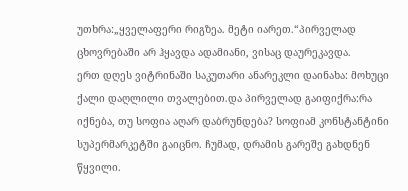უთხრა:„ყველაფერი რიგზეა. მეტი იარეთ.“პირველად ცხოვრებაში არ ჰყავდა ადამიანი, ვისაც დაურეკავდა.
ერთ დღეს ვიტრინაში საკუთარი ანარეკლი დაინახა: მოხუცი ქალი დაღლილი თვალებით.და პირველად გაიფიქრა:რა იქნება, თუ სოფია აღარ დაბრუნდება? სოფიამ კონსტანტინი სუპერმარკეტში გაიცნო. ჩუმად, დრამის გარეშე გახდნენ წყვილი.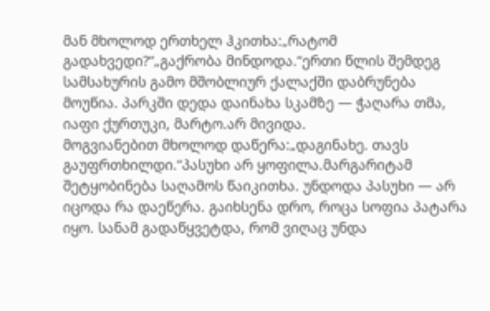მან მხოლოდ ერთხელ ჰკითხა:„რატომ გადახვედი?“„გაქრობა მინდოდა.“ერთი წლის შემდეგ სამსახურის გამო მშობლიურ ქალაქში დაბრუნება მოუწია. პარკში დედა დაინახა სკამზე — ჭაღარა თმა, იაფი ქურთუკი, მარტო.არ მივიდა.
მოგვიანებით მხოლოდ დაწერა:„დაგინახე. თავს გაუფრთხილდი.“პასუხი არ ყოფილა.მარგარიტამ შეტყობინება საღამოს წაიკითხა. უნდოდა პასუხი — არ იცოდა რა დაეწერა. გაიხსენა დრო, როცა სოფია პატარა იყო. სანამ გადაწყვეტდა, რომ ვიღაც უნდა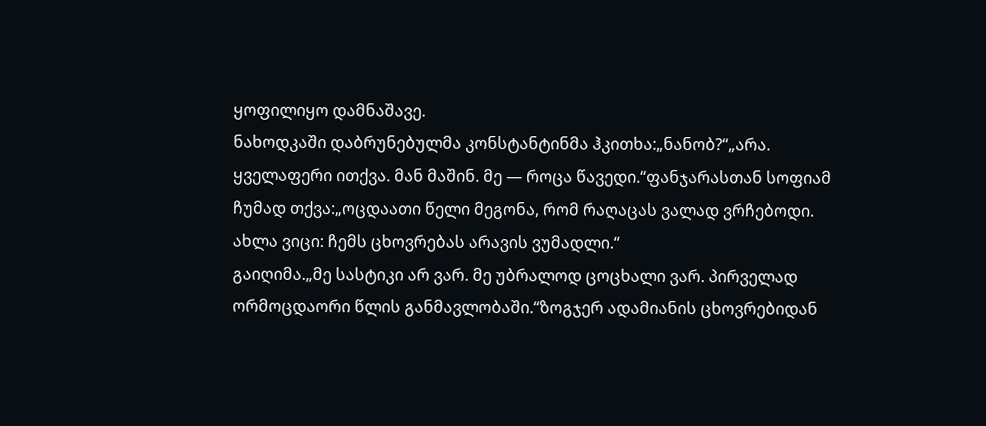ყოფილიყო დამნაშავე.
ნახოდკაში დაბრუნებულმა კონსტანტინმა ჰკითხა:„ნანობ?“„არა. ყველაფერი ითქვა. მან მაშინ. მე — როცა წავედი.“ფანჯარასთან სოფიამ ჩუმად თქვა:„ოცდაათი წელი მეგონა, რომ რაღაცას ვალად ვრჩებოდი. ახლა ვიცი: ჩემს ცხოვრებას არავის ვუმადლი.“
გაიღიმა.„მე სასტიკი არ ვარ. მე უბრალოდ ცოცხალი ვარ. პირველად ორმოცდაორი წლის განმავლობაში.“ზოგჯერ ადამიანის ცხოვრებიდან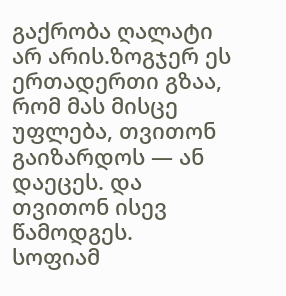გაქრობა ღალატი არ არის.ზოგჯერ ეს ერთადერთი გზაა, რომ მას მისცე უფლება, თვითონ გაიზარდოს — ან დაეცეს. და თვითონ ისევ წამოდგეს.
სოფიამ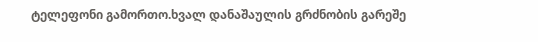ტელეფონი გამორთო.ხვალ დანაშაულის გრძნობის გარეშე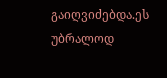გაიღვიძებდა.ეს უბრალოდ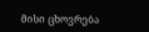მისი ცხოვრება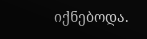იქნებოდა.